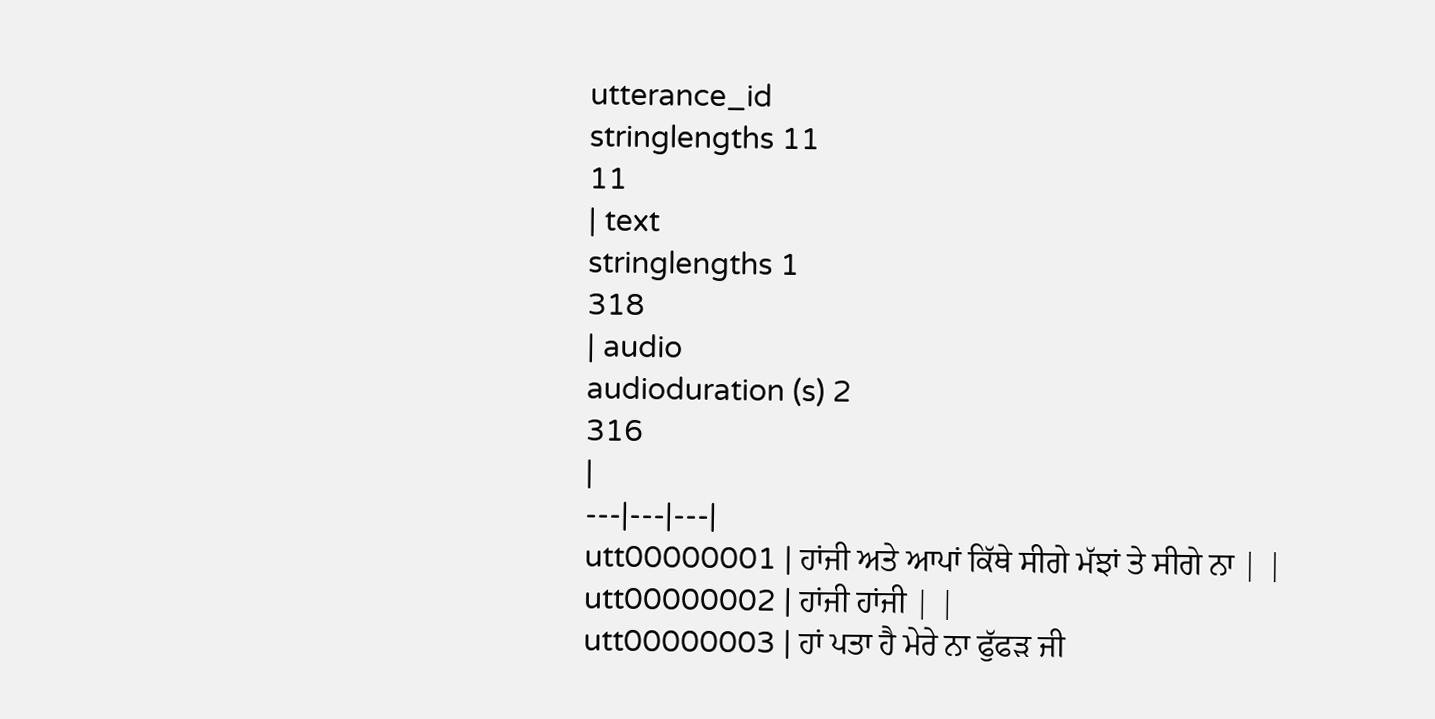utterance_id
stringlengths 11
11
| text
stringlengths 1
318
| audio
audioduration (s) 2
316
|
---|---|---|
utt00000001 | ਹਾਂਜੀ ਅਤੇ ਆਪਾਂ ਕਿੱਥੇ ਸੀਗੇ ਮੱਝਾਂ ਤੇ ਸੀਗੇ ਨਾ | |
utt00000002 | ਹਾਂਜੀ ਹਾਂਜੀ | |
utt00000003 | ਹਾਂ ਪਤਾ ਹੈ ਮੇਰੇ ਨਾ ਫੁੱਫੜ ਜੀ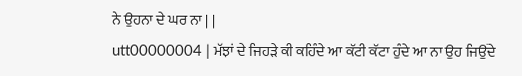ਨੇ ਉਹਨਾ ਦੇ ਘਰ ਨਾ | |
utt00000004 | ਮੱਝਾਂ ਦੇ ਜਿਹੜੇ ਕੀ ਕਹਿੰਦੇ ਆ ਕੱਟੀ ਕੱਟਾ ਹੁੰਦੇ ਆ ਨਾ ਉਹ ਜਿਉਂਦੇ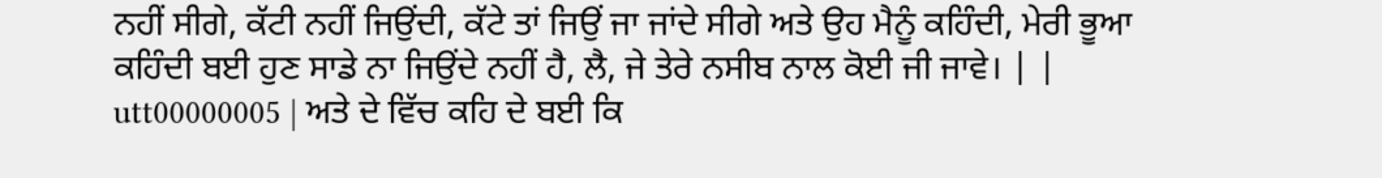ਨਹੀਂ ਸੀਗੇ, ਕੱਟੀ ਨਹੀਂ ਜਿਉਂਦੀ, ਕੱਟੇ ਤਾਂ ਜਿਉਂ ਜਾ ਜਾਂਦੇ ਸੀਗੇ ਅਤੇ ਉਹ ਮੈਨੂੰ ਕਹਿੰਦੀ, ਮੇਰੀ ਭੂਆ ਕਹਿੰਦੀ ਬਈ ਹੁਣ ਸਾਡੇ ਨਾ ਜਿਉਂਦੇ ਨਹੀਂ ਹੈ, ਲੈ, ਜੇ ਤੇਰੇ ਨਸੀਬ ਨਾਲ ਕੋਈ ਜੀ ਜਾਵੇ। | |
utt00000005 | ਅਤੇ ਦੇ ਵਿੱਚ ਕਹਿ ਦੇ ਬਈ ਕਿ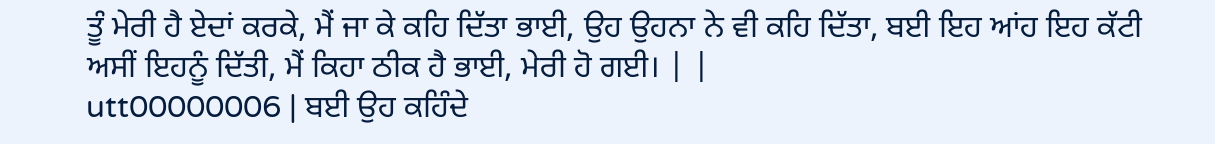ਤੂੰ ਮੇਰੀ ਹੈ ਏਦਾਂ ਕਰਕੇ, ਮੈਂ ਜਾ ਕੇ ਕਹਿ ਦਿੱਤਾ ਭਾਈ, ਉਹ ਉਹਨਾ ਨੇ ਵੀ ਕਹਿ ਦਿੱਤਾ, ਬਈ ਇਹ ਆਂਹ ਇਹ ਕੱਟੀ ਅਸੀਂ ਇਹਨੂੰ ਦਿੱਤੀ, ਮੈਂ ਕਿਹਾ ਠੀਕ ਹੈ ਭਾਈ, ਮੇਰੀ ਹੋ ਗਈ। | |
utt00000006 | ਬਈ ਉਹ ਕਹਿੰਦੇ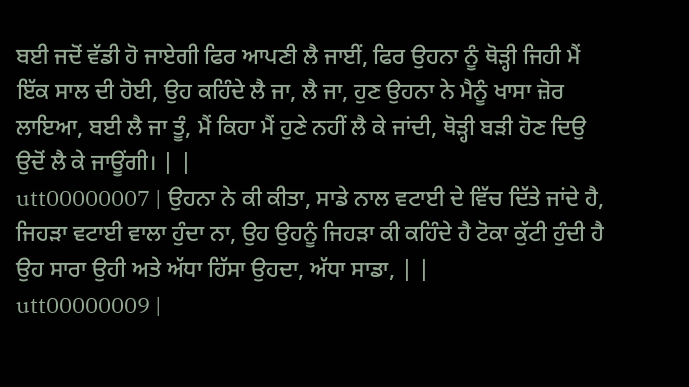ਬਈ ਜਦੋਂ ਵੱਡੀ ਹੋ ਜਾਏਗੀ ਫਿਰ ਆਪਣੀ ਲੈ ਜਾਈਂ, ਫਿਰ ਉਹਨਾ ਨੂੰ ਥੋੜ੍ਹੀ ਜਿਹੀ ਮੈਂ ਇੱਕ ਸਾਲ ਦੀ ਹੋਈ, ਉਹ ਕਹਿੰਦੇ ਲੈ ਜਾ, ਲੈ ਜਾ, ਹੁਣ ਉਹਨਾ ਨੇ ਮੈਨੂੰ ਖਾਸਾ ਜ਼ੋਰ ਲਾਇਆ, ਬਈ ਲੈ ਜਾ ਤੂੰ, ਮੈਂ ਕਿਹਾ ਮੈਂ ਹੁਣੇ ਨਹੀਂ ਲੈ ਕੇ ਜਾਂਦੀ, ਥੋੜ੍ਹੀ ਬੜੀ ਹੋਣ ਦਿਉ ਉਦੋਂ ਲੈ ਕੇ ਜਾਊਂਗੀ। | |
utt00000007 | ਉਹਨਾ ਨੇ ਕੀ ਕੀਤਾ, ਸਾਡੇ ਨਾਲ ਵਟਾਈ ਦੇ ਵਿੱਚ ਦਿੱਤੇ ਜਾਂਦੇ ਹੈ, ਜਿਹੜਾ ਵਟਾਈ ਵਾਲਾ ਹੁੰਦਾ ਨਾ, ਉਹ ਉਹਨੂੰ ਜਿਹੜਾ ਕੀ ਕਹਿੰਦੇ ਹੈ ਟੋਕਾ ਕੁੱਟੀ ਹੁੰਦੀ ਹੈ ਉਹ ਸਾਰਾ ਉਹੀ ਅਤੇ ਅੱਧਾ ਹਿੱਸਾ ਉਹਦਾ, ਅੱਧਾ ਸਾਡਾ, | |
utt00000009 |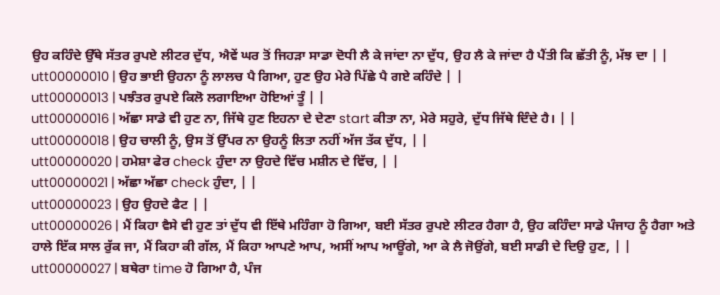ਉਹ ਕਹਿੰਦੇ ਉੱਥੇ ਸੱਤਰ ਰੁਪਏ ਲੀਟਰ ਦੁੱਧ, ਐਵੇਂ ਘਰ ਤੋਂ ਜਿਹੜਾ ਸਾਡਾ ਦੋਧੀ ਲੈ ਕੇ ਜਾਂਦਾ ਨਾ ਦੁੱਧ, ਉਹ ਲੈ ਕੇ ਜਾਂਦਾ ਹੈ ਪੈਂਤੀ ਕਿ ਛੱਤੀ ਨੂੰ, ਮੱਝ ਦਾ | |
utt00000010 | ਉਹ ਭਾਈ ਉਹਨਾ ਨੂੰ ਲਾਲਚ ਪੈ ਗਿਆ, ਹੁਣ ਉਹ ਮੇਰੇ ਪਿੱਛੇ ਪੈ ਗਏ ਕਹਿੰਦੇ | |
utt00000013 | ਪਝੰਤਰ ਰੁਪਏ ਕਿਲੋ ਲਗਾਇਆ ਹੋਇਆਂ ਤੂੰ | |
utt00000016 | ਅੱਛਾ ਸਾਡੇ ਵੀ ਹੁਣ ਨਾ, ਜਿੱਥੇ ਹੁਣ ਇਹਨਾ ਦੇ ਦੇਣਾ start ਕੀਤਾ ਨਾ, ਮੇਰੇ ਸਹੁਰੇ, ਦੁੱਧ ਜਿੱਥੇ ਦਿੰਦੇ ਹੈ। | |
utt00000018 | ਉਹ ਚਾਲੀ ਨੂੰ, ਉਸ ਤੋਂ ਉੱਪਰ ਨਾ ਉਹਨੂੰ ਲਿਤਾ ਨਹੀਂ ਅੱਜ ਤੱਕ ਦੁੱਧ, | |
utt00000020 | ਹਮੇਸ਼ਾ ਫੇਰ check ਹੁੰਦਾ ਨਾ ਉਹਦੇ ਵਿੱਚ ਮਸ਼ੀਨ ਦੇ ਵਿੱਚ, | |
utt00000021 | ਅੱਛਾ ਅੱਛਾ check ਹੁੰਦਾ, | |
utt00000023 | ਉਹ ਉਹਦੇ ਫੈਟ | |
utt00000026 | ਮੈਂ ਕਿਹਾ ਵੈਸੇ ਵੀ ਹੁਣ ਤਾਂ ਦੁੱਧ ਵੀ ਇੱਥੇ ਮਹਿੰਗਾ ਹੋ ਗਿਆ, ਬਈ ਸੱਤਰ ਰੁਪਏ ਲੀਟਰ ਹੈਗਾ ਹੈ, ਉਹ ਕਹਿੰਦਾ ਸਾਡੇ ਪੰਜਾਹ ਨੂੰ ਹੈਗਾ ਅਤੇ ਹਾਲੇ ਇੱਕ ਸਾਲ ਰੁੱਕ ਜਾ, ਮੈਂ ਕਿਹਾ ਕੀ ਗੱਲ, ਮੈਂ ਕਿਹਾ ਆਪਣੇ ਆਪ, ਅਸੀਂ ਆਪ ਆਊਂਗੇ, ਆ ਕੇ ਲੈ ਜੋਉਂਗੇ, ਬਈ ਸਾਡੀ ਦੇ ਦਿਉ ਹੁਣ, | |
utt00000027 | ਬਥੇਰਾ time ਹੋ ਗਿਆ ਹੈ, ਪੰਜ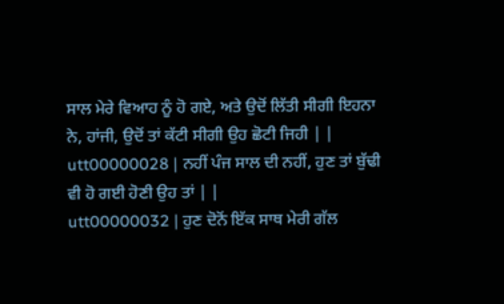ਸਾਲ ਮੇਰੇ ਵਿਆਹ ਨੂੰ ਹੋ ਗਏ, ਅਤੇ ਉਦੋਂ ਲਿੱਤੀ ਸੀਗੀ ਇਹਨਾ ਨੇ, ਹਾਂਜੀ, ਉਦੋਂ ਤਾਂ ਕੱਟੀ ਸੀਗੀ ਉਹ ਛੋਟੀ ਜਿਹੀ | |
utt00000028 | ਨਹੀਂ ਪੰਜ ਸਾਲ ਦੀ ਨਹੀਂ, ਹੁਣ ਤਾਂ ਬੁੱਢੀ ਵੀ ਹੋ ਗਈ ਹੋਣੀ ਉਹ ਤਾਂ | |
utt00000032 | ਹੁਣ ਦੋਨੋਂ ਇੱਕ ਸਾਥ ਮੇਰੀ ਗੱਲ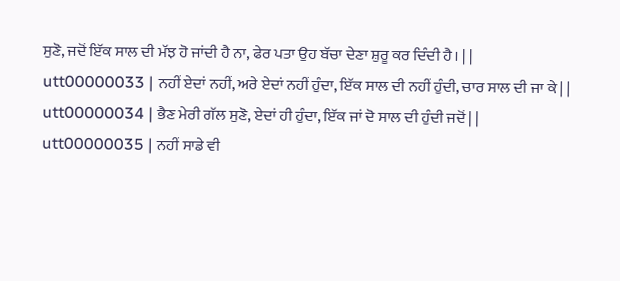ਸੁਣੋ, ਜਦੋਂ ਇੱਕ ਸਾਲ ਦੀ ਮੱਝ ਹੋ ਜਾਂਦੀ ਹੈ ਨਾ, ਫੇਰ ਪਤਾ ਉਹ ਬੱਚਾ ਦੇਣਾ ਸ਼ੁਰੂ ਕਰ ਦਿੰਦੀ ਹੈ। | |
utt00000033 | ਨਹੀਂ ਏਦਾਂ ਨਹੀਂ, ਅਰੇ ਏਦਾਂ ਨਹੀਂ ਹੁੰਦਾ, ਇੱਕ ਸਾਲ ਦੀ ਨਹੀਂ ਹੁੰਦੀ, ਚਾਰ ਸਾਲ ਦੀ ਜਾ ਕੇ | |
utt00000034 | ਭੈਣ ਮੇਰੀ ਗੱਲ ਸੁਣੋ, ਏਦਾਂ ਹੀ ਹੁੰਦਾ, ਇੱਕ ਜਾਂ ਦੋ ਸਾਲ ਦੀ ਹੁੰਦੀ ਜਦੋਂ | |
utt00000035 | ਨਹੀਂ ਸਾਡੇ ਵੀ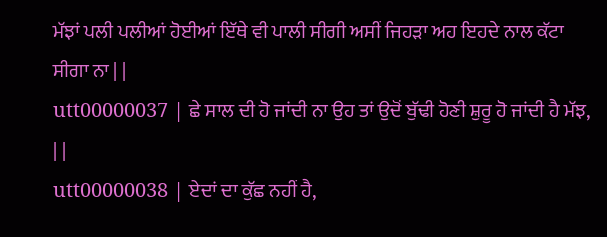ਮੱਝਾਂ ਪਲੀ ਪਲੀਆਂ ਹੋਈਆਂ ਇੱਥੇ ਵੀ ਪਾਲੀ ਸੀਗੀ ਅਸੀਂ ਜਿਹੜਾ ਅਹ ਇਹਦੇ ਨਾਲ ਕੱਟਾ ਸੀਗਾ ਨਾ | |
utt00000037 | ਛੇ ਸਾਲ ਦੀ ਹੋ ਜਾਂਦੀ ਨਾ ਉਹ ਤਾਂ ਉਦੋਂ ਬੁੱਢੀ ਹੋਣੀ ਸ਼ੁਰੂ ਹੋ ਜਾਂਦੀ ਹੈ ਮੱਝ, | |
utt00000038 | ਏਦਾਂ ਦਾ ਕੁੱਛ ਨਹੀਂ ਹੈ,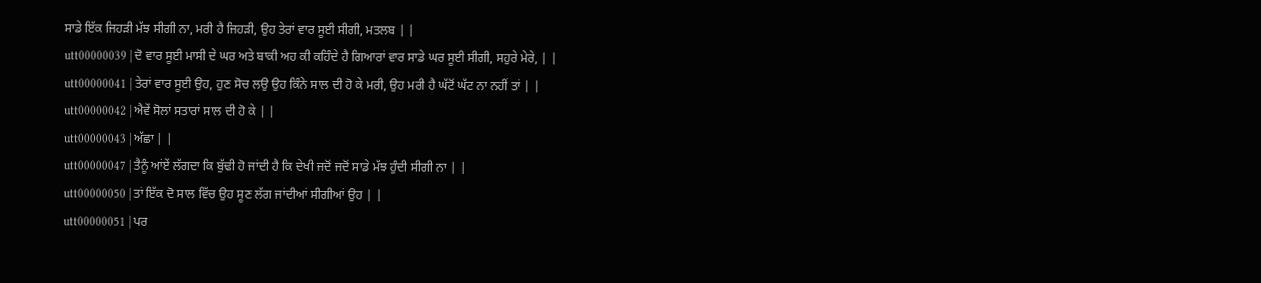ਸਾਡੇ ਇੱਕ ਜਿਹੜੀ ਮੱਝ ਸੀਗੀ ਨਾ, ਮਰੀ ਹੈ ਜਿਹੜੀ, ਉਹ ਤੇਰਾਂ ਵਾਰ ਸੂਈ ਸੀਗੀ, ਮਤਲਬ | |
utt00000039 | ਦੋ ਵਾਰ ਸੂਈ ਮਾਸੀ ਦੇ ਘਰ ਅਤੇ ਬਾਕੀ ਅਹ ਕੀ ਕਹਿੰਦੇ ਹੈ ਗਿਆਰਾਂ ਵਾਰ ਸਾਡੇ ਘਰ ਸੂਈ ਸੀਗੀ, ਸਹੁਰੇ ਮੇਰੇ, | |
utt00000041 | ਤੇਰਾਂ ਵਾਰ ਸੂਈ ਉਹ, ਹੁਣ ਸੋਚ ਲਉ ਉਹ ਕਿੰਨੇ ਸਾਲ ਦੀ ਹੋ ਕੇ ਮਰੀ, ਉਹ ਮਰੀ ਹੈ ਘੱਟੋਂ ਘੱਟ ਨਾ ਨਹੀਂ ਤਾਂ | |
utt00000042 | ਐਵੇਂ ਸੋਲਾਂ ਸਤਾਰਾਂ ਸਾਲ ਦੀ ਹੋ ਕੇ | |
utt00000043 | ਅੱਛਾ | |
utt00000047 | ਤੈਨੂੰ ਆਂਏਂ ਲੱਗਦਾ ਕਿ ਬੁੱਢੀ ਹੋ ਜਾਂਦੀ ਹੈ ਕਿ ਦੇਖੀ ਜਦੋਂ ਜਦੋਂ ਸਾਡੇ ਮੱਝ ਹੁੰਦੀ ਸੀਗੀ ਨਾ | |
utt00000050 | ਤਾਂ ਇੱਕ ਦੋ ਸਾਲ ਵਿੱਚ ਉਹ ਸੂਣ ਲੱਗ ਜਾਂਦੀਆਂ ਸੀਗੀਆਂ ਉਹ | |
utt00000051 | ਪਰ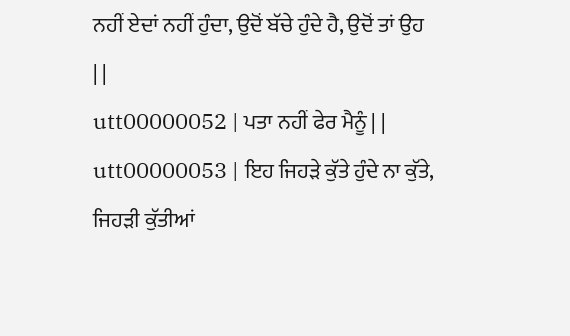ਨਹੀਂ ਏਦਾਂ ਨਹੀਂ ਹੁੰਦਾ, ਉਦੋਂ ਬੱਚੇ ਹੁੰਦੇ ਹੈ, ਉਦੋਂ ਤਾਂ ਉਹ | |
utt00000052 | ਪਤਾ ਨਹੀਂ ਫੇਰ ਮੈਨੂੰ | |
utt00000053 | ਇਹ ਜਿਹੜੇ ਕੁੱਤੇ ਹੁੰਦੇ ਨਾ ਕੁੱਤੇ, ਜਿਹੜੀ ਕੁੱਤੀਆਂ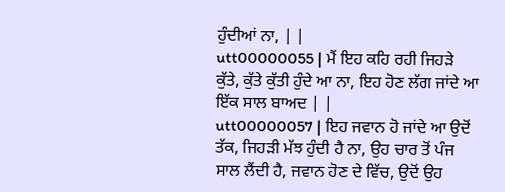ਹੁੰਦੀਆਂ ਨਾ, | |
utt00000055 | ਮੈਂ ਇਹ ਕਹਿ ਰਹੀ ਜਿਹੜੇ ਕੁੱਤੇ, ਕੁੱਤੇ ਕੁੱਤੀ ਹੁੰਦੇ ਆ ਨਾ, ਇਹ ਹੋਣ ਲੱਗ ਜਾਂਦੇ ਆ ਇੱਕ ਸਾਲ ਬਾਅਦ | |
utt00000057 | ਇਹ ਜਵਾਨ ਹੋ ਜਾਂਦੇ ਆ ਉਦੋਂ ਤੱਕ, ਜਿਹੜੀ ਮੱਝ ਹੁੰਦੀ ਹੈ ਨਾ, ਉਹ ਚਾਰ ਤੋਂ ਪੰਜ ਸਾਲ ਲੈਂਦੀ ਹੈ, ਜਵਾਨ ਹੋਣ ਦੇ ਵਿੱਚ, ਉਦੋਂ ਉਹ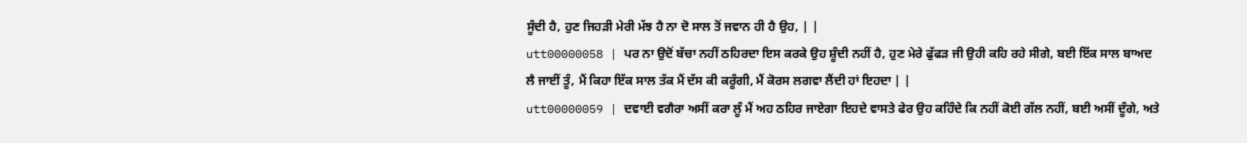ਸੂੰਦੀ ਹੈ, ਹੁਣ ਜਿਹੜੀ ਮੇਰੀ ਮੱਝ ਹੈ ਨਾ ਦੋ ਸਾਲ ਤੋਂ ਜਵਾਨ ਹੀ ਹੈ ਉਹ, | |
utt00000058 | ਪਰ ਨਾ ਉਦੋਂ ਬੱਚਾ ਨਹੀਂ ਠਹਿਰਦਾ ਇਸ ਕਰਕੇ ਉਹ ਸ਼ੂੰਦੀ ਨਹੀਂ ਹੈ, ਹੁਣ ਮੇਰੇ ਫੁੱਫੜ ਜੀ ਉਹੀ ਕਹਿ ਰਹੇ ਸੀਗੇ, ਬਈ ਇੱਕ ਸਾਲ ਬਾਅਦ ਲੈ ਜਾਈਂ ਤੂੰ, ਮੈਂ ਕਿਹਾ ਇੱਕ ਸਾਲ ਤੱਕ ਮੈਂ ਦੱਸ ਕੀ ਕਰੂੰਗੀ, ਮੈਂ ਕੋਰਸ ਲਗਵਾ ਲੈਂਦੀ ਹਾਂ ਇਹਦਾ | |
utt00000059 | ਦਵਾਈ ਵਗੈਰਾ ਅਸੀਂ ਕਰਾ ਲੂੰ ਮੈਂ ਅਹ ਠਹਿਰ ਜਾਏਗਾ ਇਹਦੇ ਵਾਸਤੇ ਫੇਰ ਉਹ ਕਹਿੰਦੇ ਕਿ ਨਹੀਂ ਕੋਈ ਗੱਲ ਨਹੀਂ, ਬਈ ਅਸੀਂ ਦੂੰਗੇ, ਅਤੇ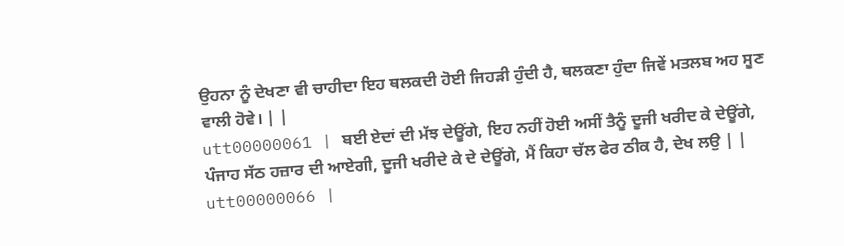ਉਹਨਾ ਨੂੰ ਦੇਖਣਾ ਵੀ ਚਾਹੀਦਾ ਇਹ ਥਲਕਦੀ ਹੋਈ ਜਿਹੜੀ ਹੁੰਦੀ ਹੈ, ਥਲਕਣਾ ਹੁੰਦਾ ਜਿਵੇਂ ਮਤਲਬ ਅਹ ਸੂਣ ਵਾਲੀ ਹੋਵੇ। | |
utt00000061 | ਬਈ ਏਦਾਂ ਦੀ ਮੱਝ ਦੇਊਂਗੇ, ਇਹ ਨਹੀਂ ਹੋਈ ਅਸੀਂ ਤੈਨੂੰ ਦੂਜੀ ਖਰੀਦ ਕੇ ਦੇਊਂਗੇ, ਪੰਜਾਹ ਸੱਠ ਹਜ਼ਾਰ ਦੀ ਆਏਗੀ, ਦੂਜੀ ਖਰੀਦੇ ਕੇ ਦੇ ਦੇਊਂਗੇ, ਮੈਂ ਕਿਹਾ ਚੱਲ ਫੇਰ ਠੀਕ ਹੈ, ਦੇਖ ਲਉ | |
utt00000066 |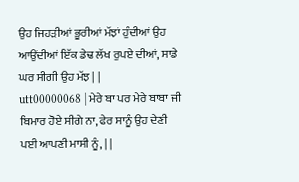ਉਹ ਜਿਹੜੀਆਂ ਭੂਰੀਆਂ ਮੱਝਾਂ ਹੁੰਦੀਆਂ ਉਹ ਆਉਂਦੀਆਂ ਇੱਕ ਡੇਢ ਲੱਖ ਰੁਪਏ ਦੀਆਂ, ਸਾਡੇ ਘਰ ਸੀਗੀ ਉਹ ਮੱਝ | |
utt00000068 | ਮੇਰੇ ਬਾ ਪਰ ਮੇਰੇ ਬਾਬਾ ਜੀ ਬਿਮਾਰ ਹੋਏ ਸੀਗੇ ਨਾ, ਫੇਰ ਸਾਨੂੰ ਉਹ ਦੇਣੀ ਪਈ ਆਪਣੀ ਮਾਸੀ ਨੂੰ, | |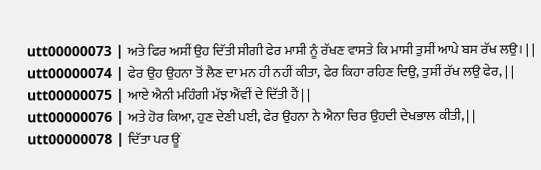utt00000073 | ਅਤੇ ਫਿਰ ਅਸੀਂ ਉਹ ਦਿੱਤੀ ਸੀਗੀ ਫੇਰ ਮਾਸੀ ਨੂੰ ਰੱਖਣ ਵਾਸਤੇ ਕਿ ਮਾਸੀ ਤੁਸੀਂ ਆਪੇ ਬਸ ਰੱਖ ਲਉ। | |
utt00000074 | ਫੇਰ ਉਹ ਉਹਨਾ ਤੋਂ ਲੈਣ ਦਾ ਮਨ ਹੀ ਨਹੀਂ ਕੀਤਾ, ਫੇਰ ਕਿਹਾ ਰਹਿਣ ਦਿਉ, ਤੁਸੀਂ ਰੱਖ ਲਉ ਫੇਰ, | |
utt00000075 | ਆਏ ਐਨੀ ਮਹਿੰਗੀ ਮੱਝ ਐਂਵੀਂ ਦੇ ਦਿੱਤੀ ਹੈਂ | |
utt00000076 | ਅਤੇ ਹੋਰ ਕਿਆ, ਹੁਣ ਦੇਣੀ ਪਈ, ਫੇਰ ਉਹਨਾ ਨੇ ਐਨਾ ਚਿਰ ਉਹਦੀ ਦੇਖਭਾਲ ਕੀਤੀ, | |
utt00000078 | ਦਿੱਤਾ ਪਰ ਊਂ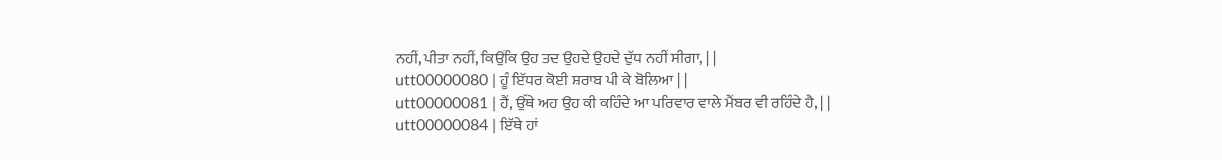ਨਹੀਂ, ਪੀਤਾ ਨਹੀਂ, ਕਿਉਂਕਿ ਉਹ ਤਦ ਉਹਦੇ ਉਹਦੇ ਦੁੱਧ ਨਹੀਂ ਸੀਗਾ, | |
utt00000080 | ਹੂੰ ਇੱਧਰ ਕੋਈ ਸ਼ਰਾਬ ਪੀ ਕੇ ਬੋਲਿਆ | |
utt00000081 | ਹੈਂ, ਉੱਥੇ ਅਹ ਉਹ ਕੀ ਕਹਿੰਦੇ ਆ ਪਰਿਵਾਰ ਵਾਲੇ ਮੈਂਬਰ ਵੀ ਰਹਿੰਦੇ ਹੈ, | |
utt00000084 | ਇੱਥੇ ਹਾਂ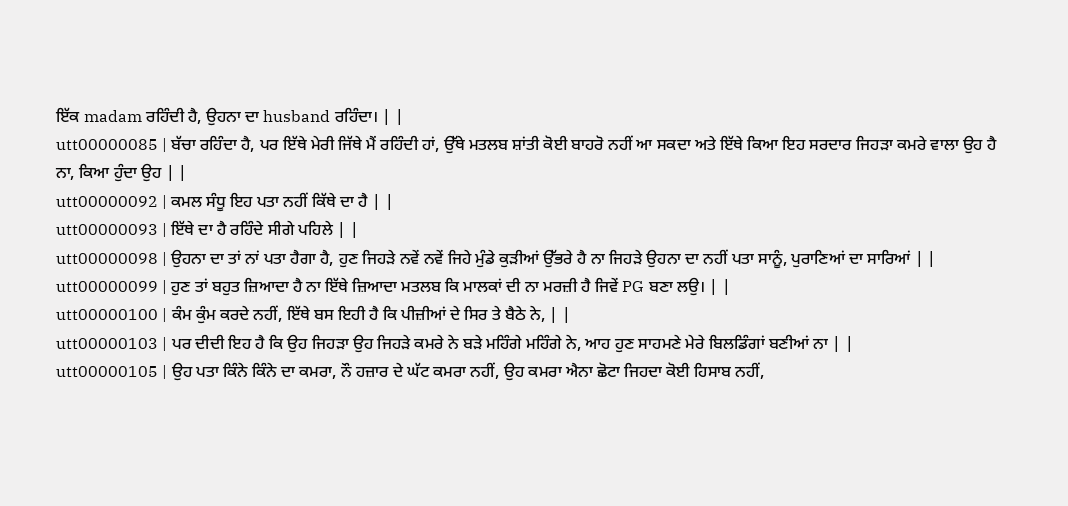ਇੱਕ madam ਰਹਿੰਦੀ ਹੈ, ਉਹਨਾ ਦਾ husband ਰਹਿੰਦਾ। | |
utt00000085 | ਬੱਚਾ ਰਹਿੰਦਾ ਹੈ, ਪਰ ਇੱਥੇ ਮੇਰੀ ਜਿੱਥੇ ਮੈਂ ਰਹਿੰਦੀ ਹਾਂ, ਉੱਥੇ ਮਤਲਬ ਸ਼ਾਂਤੀ ਕੋਈ ਬਾਹਰੋ ਨਹੀਂ ਆ ਸਕਦਾ ਅਤੇ ਇੱਥੇ ਕਿਆ ਇਹ ਸਰਦਾਰ ਜਿਹੜਾ ਕਮਰੇ ਵਾਲਾ ਉਹ ਹੈ ਨਾ, ਕਿਆ ਹੁੰਦਾ ਉਹ | |
utt00000092 | ਕਮਲ ਸੰਧੂ ਇਹ ਪਤਾ ਨਹੀਂ ਕਿੱਥੇ ਦਾ ਹੈ | |
utt00000093 | ਇੱਥੇ ਦਾ ਹੈ ਰਹਿੰਦੇ ਸੀਗੇ ਪਹਿਲੇ | |
utt00000098 | ਉਹਨਾ ਦਾ ਤਾਂ ਨਾਂ ਪਤਾ ਹੈਗਾ ਹੈ, ਹੁਣ ਜਿਹੜੇ ਨਵੇਂ ਨਵੇਂ ਜਿਹੇ ਮੁੰਡੇ ਕੁੜੀਆਂ ਉੱਭਰੇ ਹੈ ਨਾ ਜਿਹੜੇ ਉਹਨਾ ਦਾ ਨਹੀਂ ਪਤਾ ਸਾਨੂੰ, ਪੁਰਾਣਿਆਂ ਦਾ ਸਾਰਿਆਂ | |
utt00000099 | ਹੁਣ ਤਾਂ ਬਹੁਤ ਜ਼ਿਆਦਾ ਹੈ ਨਾ ਇੱਥੇ ਜ਼ਿਆਦਾ ਮਤਲਬ ਕਿ ਮਾਲਕਾਂ ਦੀ ਨਾ ਮਰਜ਼ੀ ਹੈ ਜਿਵੇਂ PG ਬਣਾ ਲਉ। | |
utt00000100 | ਕੰਮ ਕੁੰਮ ਕਰਦੇ ਨਹੀਂ, ਇੱਥੇ ਬਸ ਇਹੀ ਹੈ ਕਿ ਪੀਜ਼ੀਆਂ ਦੇ ਸਿਰ ਤੇ ਬੈਠੇ ਨੇ, | |
utt00000103 | ਪਰ ਦੀਦੀ ਇਹ ਹੈ ਕਿ ਉਹ ਜਿਹੜਾ ਉਹ ਜਿਹੜੇ ਕਮਰੇ ਨੇ ਬੜੇ ਮਹਿੰਗੇ ਮਹਿੰਗੇ ਨੇ, ਆਹ ਹੁਣ ਸਾਹਮਣੇ ਮੇਰੇ ਬਿਲਡਿੰਗਾਂ ਬਣੀਆਂ ਨਾ | |
utt00000105 | ਉਹ ਪਤਾ ਕਿੰਨੇ ਕਿੰਨੇ ਦਾ ਕਮਰਾ, ਨੌ ਹਜ਼ਾਰ ਦੇ ਘੱਟ ਕਮਰਾ ਨਹੀਂ, ਉਹ ਕਮਰਾ ਐਨਾ ਛੋਟਾ ਜਿਹਦਾ ਕੋਈ ਹਿਸਾਬ ਨਹੀਂ,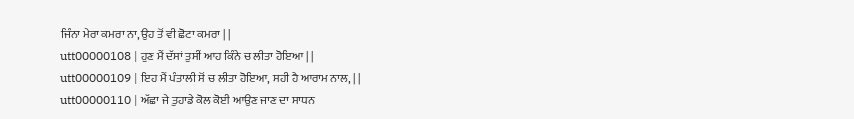ਜਿੰਨਾ ਮੇਰਾ ਕਮਰਾ ਨਾ, ਉਹ ਤੋਂ ਵੀ ਛੋਟਾ ਕਮਰਾ | |
utt00000108 | ਹੁਣ ਮੈਂ ਦੱਸਾਂ ਤੁਸੀਂ ਆਹ ਕਿੰਨੇ ਚ ਲੀਤਾ ਹੋਇਆ | |
utt00000109 | ਇਹ ਮੈਂ ਪੰਤਾਲੀ ਸੋਂ ਚ ਲੀਤਾ ਹੋਇਆ, ਸਹੀ ਹੈ ਆਰਾਮ ਨਾਲ, | |
utt00000110 | ਅੱਛਾ ਜੇ ਤੁਹਾਡੇ ਕੋਲ ਕੋਈ ਆਉਣ ਜਾਣ ਦਾ ਸਾਧਨ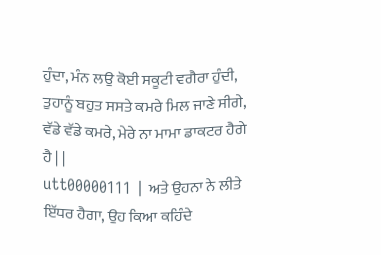ਹੁੰਦਾ, ਮੰਨ ਲਉ ਕੋਈ ਸਕੂਟੀ ਵਗੈਰਾ ਹੁੰਦੀ, ਤੁਹਾਨੂੰ ਬਹੁਤ ਸਸਤੇ ਕਮਰੇ ਮਿਲ ਜਾਣੇ ਸੀਗੇ, ਵੱਡੇ ਵੱਡੇ ਕਮਰੇ, ਮੇਰੇ ਨਾ ਮਾਮਾ ਡਾਕਟਰ ਹੈਗੇ ਹੈ | |
utt00000111 | ਅਤੇ ਉਹਨਾ ਨੇ ਲੀਤੇ ਇੱਧਰ ਹੈਗਾ, ਉਹ ਕਿਆ ਕਹਿੰਦੇ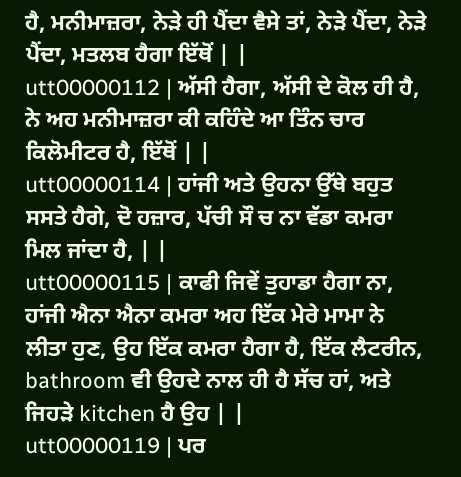ਹੈ, ਮਨੀਮਾਜ਼ਰਾ, ਨੇੜੇ ਹੀ ਪੈਂਦਾ ਵੈਸੇ ਤਾਂ, ਨੇੜੇ ਪੈਂਦਾ, ਨੇੜੇ ਪੈਂਦਾ, ਮਤਲਬ ਹੈਗਾ ਇੱਥੋਂ | |
utt00000112 | ਅੱਸੀ ਹੈਗਾ, ਅੱਸੀ ਦੇ ਕੋਲ ਹੀ ਹੈ, ਨੇ ਅਹ ਮਨੀਮਾਜ਼ਰਾ ਕੀ ਕਹਿੰਦੇ ਆ ਤਿੰਨ ਚਾਰ ਕਿਲੋਮੀਟਰ ਹੈ, ਇੱਥੋਂ | |
utt00000114 | ਹਾਂਜੀ ਅਤੇ ਉਹਨਾ ਉੱਥੇ ਬਹੁਤ ਸਸਤੇ ਹੈਗੇ, ਦੋ ਹਜ਼ਾਰ, ਪੱਚੀ ਸੌ ਚ ਨਾ ਵੱਡਾ ਕਮਰਾ ਮਿਲ ਜਾਂਦਾ ਹੈ, | |
utt00000115 | ਕਾਫੀ ਜਿਵੇਂ ਤੁਹਾਡਾ ਹੈਗਾ ਨਾ, ਹਾਂਜੀ ਐਨਾ ਐਨਾ ਕਮਰਾ ਅਹ ਇੱਕ ਮੇਰੇ ਮਾਮਾ ਨੇ ਲੀਤਾ ਹੁਣ, ਉਹ ਇੱਕ ਕਮਰਾ ਹੈਗਾ ਹੈ, ਇੱਕ ਲੈਟਰੀਨ, bathroom ਵੀ ਉਹਦੇ ਨਾਲ ਹੀ ਹੈ ਸੱਚ ਹਾਂ, ਅਤੇ ਜਿਹੜੇ kitchen ਹੈ ਉਹ | |
utt00000119 | ਪਰ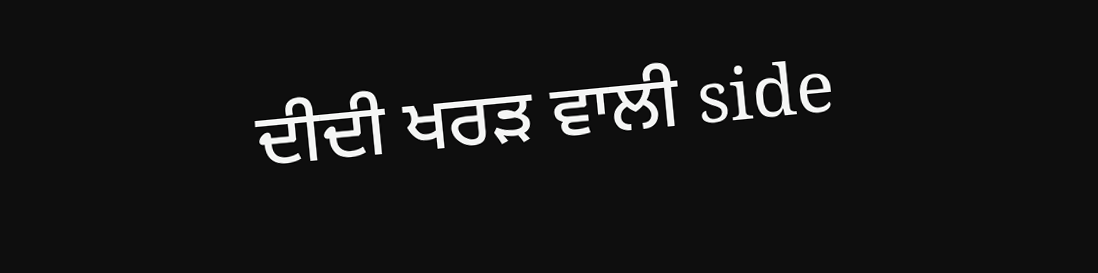ਦੀਦੀ ਖਰੜ ਵਾਲੀ side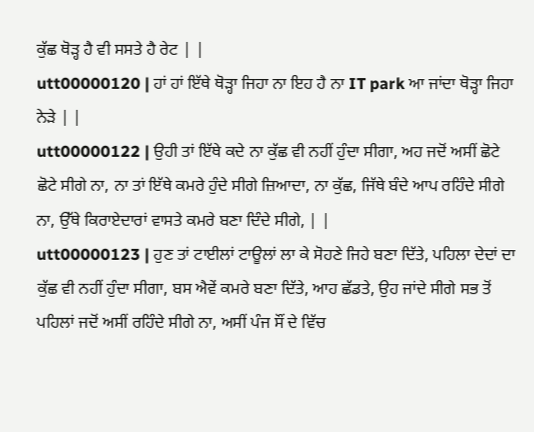ਕੁੱਛ ਥੋੜ੍ਹ ਹੈ ਵੀ ਸਸਤੇ ਹੈ ਰੇਟ | |
utt00000120 | ਹਾਂ ਹਾਂ ਇੱਥੇ ਥੋੜ੍ਹਾ ਜਿਹਾ ਨਾ ਇਹ ਹੈ ਨਾ IT park ਆ ਜਾਂਦਾ ਥੋੜ੍ਹਾ ਜਿਹਾ ਨੇੜੇ | |
utt00000122 | ਉਹੀ ਤਾਂ ਇੱਥੇ ਕਦੇ ਨਾ ਕੁੱਛ ਵੀ ਨਹੀਂ ਹੁੰਦਾ ਸੀਗਾ, ਅਹ ਜਦੋਂ ਅਸੀਂ ਛੋਟੇ ਛੋਟੇ ਸੀਗੇ ਨਾ, ਨਾ ਤਾਂ ਇੱਥੇ ਕਮਰੇ ਹੁੰਦੇ ਸੀਗੇ ਜ਼ਿਆਦਾ, ਨਾ ਕੁੱਛ, ਜਿੱਥੇ ਬੰਦੇ ਆਪ ਰਹਿੰਦੇ ਸੀਗੇ ਨਾ, ਉੱਥੇ ਕਿਰਾਏਦਾਰਾਂ ਵਾਸਤੇ ਕਮਰੇ ਬਣਾ ਦਿੰਦੇ ਸੀਗੇ, | |
utt00000123 | ਹੁਣ ਤਾਂ ਟਾਈਲਾਂ ਟਾਊਲਾਂ ਲਾ ਕੇ ਸੋਹਣੇ ਜਿਹੇ ਬਣਾ ਦਿੱਤੇ, ਪਹਿਲਾ ਦੇਦਾਂ ਦਾ ਕੁੱਛ ਵੀ ਨਹੀਂ ਹੁੰਦਾ ਸੀਗਾ, ਬਸ ਐਵੇਂ ਕਮਰੇ ਬਣਾ ਦਿੱਤੇ, ਆਹ ਛੱਡਤੇ, ਉਹ ਜਾਂਦੇ ਸੀਗੇ ਸਭ ਤੋਂ ਪਹਿਲਾਂ ਜਦੋਂ ਅਸੀਂ ਰਹਿੰਦੇ ਸੀਗੇ ਨਾ, ਅਸੀਂ ਪੰਜ ਸੌਂ ਦੇ ਵਿੱਚ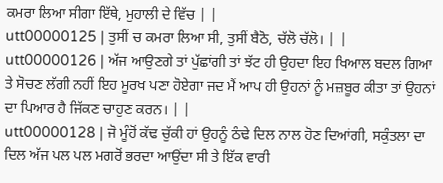ਕਮਰਾ ਲਿਆ ਸੀਗਾ ਇੱਥੇ, ਮੁਹਾਲੀ ਦੇ ਵਿੱਚ | |
utt00000125 | ਤੁਸੀਂ ਚ ਕਮਰਾ ਲਿਆ ਸੀ, ਤੁਸੀਂ ਬੈਠੋ, ਚੱਲੋ ਚੱਲੋ। | |
utt00000126 | ਅੱਜ ਆਉਣਗੇ ਤਾਂ ਪੁੱਛਾਂਗੀ ਤਾਂ ਝੱਟ ਹੀ ਉਹਦਾ ਇਹ ਖਿਆਲ ਬਦਲ ਗਿਆ ਤੇ ਸੋਚਣ ਲੱਗੀ ਨਹੀਂ ਇਹ ਮੂਰਖ ਪਣਾ ਹੋਏਗਾ ਜਦ ਮੈਂ ਆਪ ਹੀ ਉਹਨਾਂ ਨੂੰ ਮਜ਼ਬੂਰ ਕੀਤਾ ਤਾਂ ਉਹਨਾਂ ਦਾ ਪਿਆਰ ਹੈ ਜਿੱਕਣ ਚਾਹੁਣ ਕਰਨ। | |
utt00000128 | ਜੋ ਮੂੰਹੋਂ ਕੱਢ ਚੁੱਕੀ ਹਾਂ ਉਹਨੂੰ ਠੰਢੇ ਦਿਲ ਨਾਲ ਹੋਣ ਦਿਆਂਗੀ, ਸਕੁੰਤਲਾ ਦਾ ਦਿਲ ਅੱਜ ਪਲ ਪਲ ਮਗਰੋਂ ਭਰਦਾ ਆਉਂਦਾ ਸੀ ਤੇ ਇੱਕ ਵਾਰੀ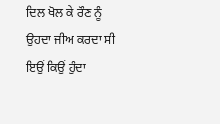ਦਿਲ ਖੋਲ ਕੇ ਰੌਣ ਨੂੰ ਉਹਦਾ ਜੀਅ ਕਰਦਾ ਸੀ ਇਉਂ ਕਿਉਂ ਹੁੰਦਾ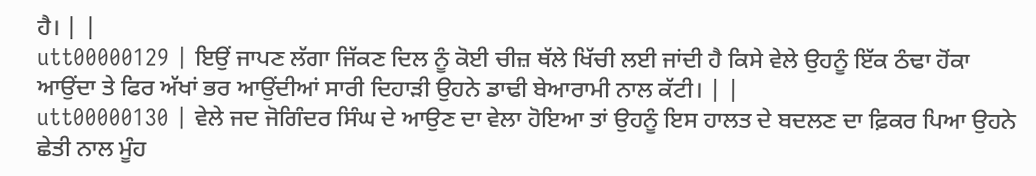ਹੈ। | |
utt00000129 | ਇਉਂ ਜਾਪਣ ਲੱਗਾ ਜਿੱਕਣ ਦਿਲ ਨੂੰ ਕੋਈ ਚੀਜ਼ ਥੱਲੇ ਖਿੱਚੀ ਲਈ ਜਾਂਦੀ ਹੈ ਕਿਸੇ ਵੇਲੇ ਉਹਨੂੰ ਇੱਕ ਠੰਢਾ ਹੋਂਕਾ ਆਉਂਦਾ ਤੇ ਫਿਰ ਅੱਖਾਂ ਭਰ ਆਉਂਦੀਆਂ ਸਾਰੀ ਦਿਹਾੜੀ ਉਹਨੇ ਡਾਢੀ ਬੇਆਰਾਮੀ ਨਾਲ ਕੱਟੀ। | |
utt00000130 | ਵੇਲੇ ਜਦ ਜੋਗਿੰਦਰ ਸਿੰਘ ਦੇ ਆਉਣ ਦਾ ਵੇਲਾ ਹੋਇਆ ਤਾਂ ਉਹਨੂੰ ਇਸ ਹਾਲਤ ਦੇ ਬਦਲਣ ਦਾ ਫ਼ਿਕਰ ਪਿਆ ਉਹਨੇ ਛੇਤੀ ਨਾਲ ਮੂੰਹ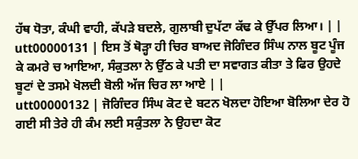ਹੱਥ ਧੋਤਾ, ਕੰਘੀ ਵਾਹੀ, ਕੱਪੜੇ ਬਦਲੇ, ਗੁਲਾਬੀ ਦੁਪੱਟਾ ਕੱਢ ਕੇ ਉੱਪਰ ਲਿਆ। | |
utt00000131 | ਇਸ ਤੋਂ ਥੋੜ੍ਹਾ ਹੀ ਚਿਰ ਬਾਅਦ ਜੋਗਿੰਦਰ ਸਿੰਘ ਨਾਲ ਬੂਟ ਪੂੰਜ ਕੇ ਕਮਰੇ ਚ ਆਇਆ, ਸੰਕੁਤਲਾ ਨੇ ਉੱਠ ਕੇ ਪਤੀ ਦਾ ਸਵਾਗਤ ਕੀਤਾ ਤੇ ਫਿਰ ਉਹਦੇ ਬੂਟਾਂ ਦੇ ਤਸਮੇ ਖੋਲਦੀ ਬੋਲੀ ਅੱਜ ਚਿਰ ਲਾ ਆਏ | |
utt00000132 | ਜੋਗਿੰਦਰ ਸਿੰਘ ਕੋਟ ਦੇ ਬਟਨ ਖੋਲਦਾ ਹੋਇਆ ਬੋਲਿਆ ਦੇਰ ਹੋ ਗਈ ਸੀ ਤੇਰੇ ਹੀ ਕੰਮ ਲਈ ਸਕੁੰਤਲਾ ਨੇ ਉਹਦਾ ਕੋਟ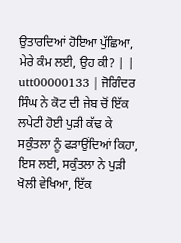ਉਤਾਰਦਿਆਂ ਹੋਇਆ ਪੁੱਛਿਆ, ਮੇਰੇ ਕੰਮ ਲਈ, ਉਹ ਕੀ? | |
utt00000133 | ਜੋਗਿੰਦਰ ਸਿੰਘ ਨੇ ਕੋਟ ਦੀ ਜੇਬ ਚੋਂ ਇੱਕ ਲਪੇਟੀ ਹੋਈ ਪੁੜੀ ਕੱਢ ਕੇ ਸਕੁੰਤਲਾ ਨੂੰ ਫੜਾਉਂਦਿਆਂ ਕਿਹਾ, ਇਸ ਲਈ, ਸਕੁੰਤਲਾ ਨੇ ਪੁੜੀ ਖੋਲੀ ਵੇਖਿਆ, ਇੱਕ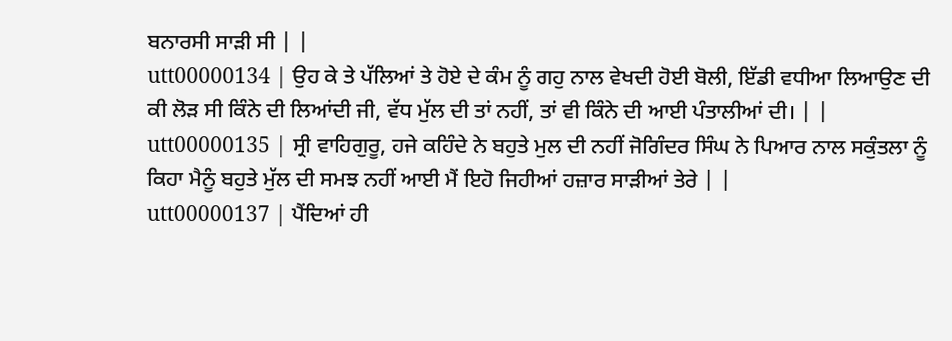ਬਨਾਰਸੀ ਸਾੜੀ ਸੀ | |
utt00000134 | ਉਹ ਕੇ ਤੇ ਪੱਲਿਆਂ ਤੇ ਹੋਏ ਦੇ ਕੰਮ ਨੂੰ ਗਹੁ ਨਾਲ ਵੇਖਦੀ ਹੋਈ ਬੋਲੀ, ਇੱਡੀ ਵਧੀਆ ਲਿਆਉਣ ਦੀ ਕੀ ਲੋੜ ਸੀ ਕਿੰਨੇ ਦੀ ਲਿਆਂਦੀ ਜੀ, ਵੱਧ ਮੁੱਲ ਦੀ ਤਾਂ ਨਹੀਂ, ਤਾਂ ਵੀ ਕਿੰਨੇ ਦੀ ਆਈ ਪੰਤਾਲੀਆਂ ਦੀ। | |
utt00000135 | ਸ੍ਰੀ ਵਾਹਿਗੁਰੂ, ਹਜੇ ਕਹਿੰਦੇ ਨੇ ਬਹੁਤੇ ਮੁਲ ਦੀ ਨਹੀਂ ਜੋਗਿੰਦਰ ਸਿੰਘ ਨੇ ਪਿਆਰ ਨਾਲ ਸਕੁੰਤਲਾ ਨੂੰ ਕਿਹਾ ਮੈਨੂੰ ਬਹੁਤੇ ਮੁੱਲ ਦੀ ਸਮਝ ਨਹੀਂ ਆਈ ਮੈਂ ਇਹੋ ਜਿਹੀਆਂ ਹਜ਼ਾਰ ਸਾੜੀਆਂ ਤੇਰੇ | |
utt00000137 | ਪੈਂਦਿਆਂ ਹੀ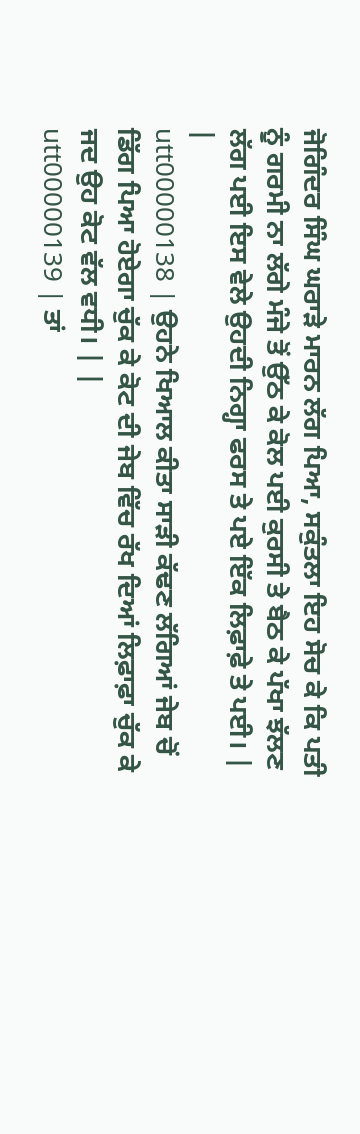ਜੋਗਿੰਦਰ ਸਿੰਘ ਘਰਾੜੇ ਮਾਰਨ ਲੱਗ ਪਿਆ, ਸਕੁੰਤਲਾ ਇਹ ਸੋਚ ਕੇ ਕਿ ਪਤੀ ਨੂੰ ਗਰਮੀ ਨਾ ਲੱਗੇ ਮੰਜੇ ਤੋਂ ਉੱਠ ਕੇ ਕੋਲ ਪਈ ਕੁਰਸੀ ਤੇ ਬੈਠ ਕੇ ਪੱਖਾ ਝੱਲਣ ਲੱਗ ਪਈ ਇਸ ਵੇਲੇ ਉਹਦੀ ਨਿਗ੍ਹਾ ਫਰਸ ਤੇ ਪਏ ਇੱਕ ਲਿਫ਼ਾਫ਼ੇ ਤੇ ਪਈ। | |
utt00000138 | ਉਹਨੇ ਖਿਆਲ ਕੀਤਾ ਸਾੜੀ ਕੱਢਣ ਲੱਗਿਆਂ ਜੇਬ ਚੋਂ ਡਿੱਗ ਪਿਆ ਹੋਏਗਾ ਚੁੱਕ ਕੇ ਕੋਟ ਦੀ ਜੇਬ ਵਿੱਚ ਰੱਖ ਦਿਆਂ ਲਿਫ਼ਾਫ਼ਾ ਚੁੱਕ ਕੇ ਜਦ ਉਹ ਕੋਟ ਵੱਲ ਵਧੀ। | |
utt00000139 | ਤਾਂ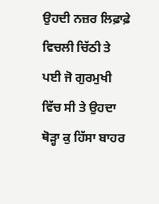ਉਹਦੀ ਨਜ਼ਰ ਲਿਫ਼ਾਫ਼ੇ ਵਿਚਲੀ ਚਿੱਠੀ ਤੇ ਪਈ ਜੋ ਗੁਰਮੁਖੀ ਵਿੱਚ ਸੀ ਤੇ ਉਹਦਾ ਥੋੜ੍ਹਾ ਕੁ ਹਿੱਸਾ ਬਾਹਰ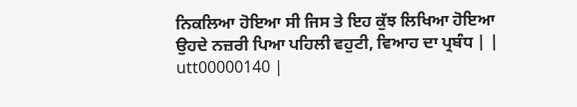ਨਿਕਲਿਆ ਹੋਇਆ ਸੀ ਜਿਸ ਤੇ ਇਹ ਕੁੱਝ ਲਿਖਿਆ ਹੋਇਆ ਉਹਦੇ ਨਜ਼ਰੀ ਪਿਆ ਪਹਿਲੀ ਵਹੁਟੀ, ਵਿਆਹ ਦਾ ਪ੍ਰਬੰਧ | |
utt00000140 |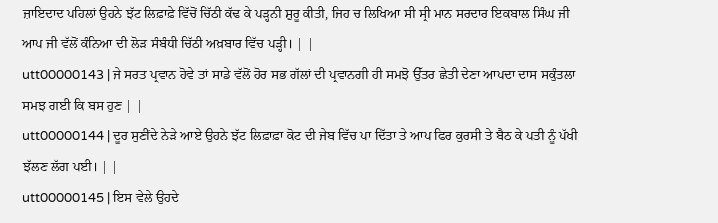ਜ਼ਾਇਦਾਦ ਪਹਿਲਾਂ ਉਹਨੇ ਝੱਟ ਲਿਫ਼ਾਫ਼ੇ ਵਿੱਚੋਂ ਚਿੱਠੀ ਕੱਢ ਕੇ ਪੜ੍ਹਨੀ ਸ਼ੁਰੂ ਕੀਤੀ, ਜਿਹ ਚ ਲਿਖਿਆ ਸੀ ਸ੍ਰੀ ਮਾਨ ਸਰਦਾਰ ਇਕਬਾਲ ਸਿੰਘ ਜੀ ਆਪ ਜੀ ਵੱਲੋਂ ਕੰਨਿਆ ਦੀ ਲੋੜ ਸੰਬੰਧੀ ਚਿੱਠੀ ਅਖ਼ਬਾਰ ਵਿੱਚ ਪੜ੍ਹੀ। | |
utt00000143 | ਜੇ ਸਰਤ ਪ੍ਰਵਾਨ ਹੋਵੇ ਤਾਂ ਸਾਡੇ ਵੱਲੋਂ ਹੋਰ ਸਭ ਗੱਲਾਂ ਦੀ ਪ੍ਰਵਾਨਗੀ ਹੀ ਸਮਝੋ ਉੱਤਰ ਛੇਤੀ ਦੇਣਾ ਆਪਦਾ ਦਾਸ ਸਕੁੰਤਲਾ ਸਮਝ ਗਈ ਕਿ ਬਸ ਹੁਣ | |
utt00000144 | ਦੂਰ ਸੁਣੀਂਦੇ ਨੇੜੇ ਆਏ ਉਹਨੇ ਝੱਟ ਲਿਫ਼ਾਫ਼ਾ ਕੋਟ ਦੀ ਜੇਬ ਵਿੱਚ ਪਾ ਦਿੱਤਾ ਤੇ ਆਪ ਫਿਰ ਕੁਰਸੀ ਤੇ ਬੈਠ ਕੇ ਪਤੀ ਨੂੰ ਪੱਖੀ ਝੱਲਣ ਲੱਗ ਪਈ। | |
utt00000145 | ਇਸ ਵੇਲੇ ਉਹਦੇ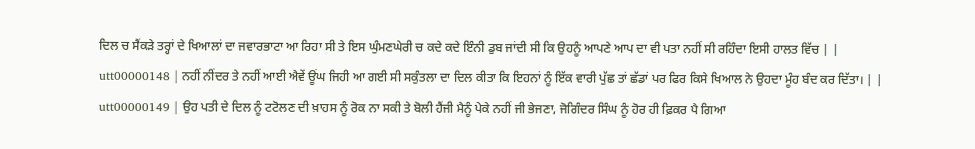ਦਿਲ ਚ ਸੈਂਕੜੇ ਤਰ੍ਹਾਂ ਦੇ ਖਿਆਲਾਂ ਦਾ ਜਵਾਰਭਾਟਾ ਆ ਰਿਹਾ ਸੀ ਤੇ ਇਸ ਘੁੰਮਣਘੇਰੀ ਚ ਕਦੇ ਕਦੇ ਇੰਨੀ ਡੁਬ ਜਾਂਦੀ ਸੀ ਕਿ ਉਹਨੂੰ ਆਪਣੇ ਆਪ ਦਾ ਵੀ ਪਤਾ ਨਹੀਂ ਸੀ ਰਹਿੰਦਾ ਇਸੀ ਹਾਲਤ ਵਿੱਚ | |
utt00000148 | ਨਹੀਂ ਨੀਂਦਰ ਤੇ ਨਹੀਂ ਆਈ ਐਵੇਂ ਊਂਘ ਜਿਹੀ ਆ ਗਈ ਸੀ ਸਕੁੰਤਲਾ ਦਾ ਦਿਲ ਕੀਤਾ ਕਿ ਇਹਨਾਂ ਨੂੰ ਇੱਕ ਵਾਰੀ ਪੁੱਛ ਤਾਂ ਛੱਡਾਂ ਪਰ ਫਿਰ ਕਿਸੇ ਖਿਆਲ ਨੇ ਉਹਦਾ ਮੂੰਹ ਬੰਦ ਕਰ ਦਿੱਤਾ। | |
utt00000149 | ਉਹ ਪਤੀ ਦੇ ਦਿਲ ਨੂੰ ਟਟੋਲਣ ਦੀ ਖ਼ਾਹਸ ਨੂੰ ਰੋਕ ਨਾ ਸਕੀ ਤੇ ਬੋਲੀ ਹੈਂਜੀ ਮੈਨੂੰ ਪੇਕੇ ਨਹੀਂ ਜੀ ਭੇਜਣਾ, ਜੋਗਿੰਦਰ ਸਿੰਘ ਨੂੰ ਹੋਰ ਹੀ ਫ਼ਿਕਰ ਪੈ ਗਿਆ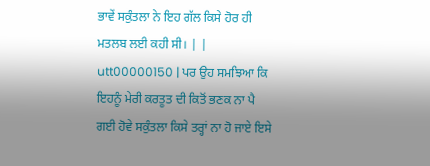ਭਾਵੇਂ ਸਕੁੰਤਲਾ ਨੇ ਇਹ ਗੱਲ ਕਿਸੇ ਹੋਰ ਹੀ ਮਤਲਬ ਲਈ ਕਹੀ ਸੀ। | |
utt00000150 | ਪਰ ਉਹ ਸਮਝਿਆ ਕਿ ਇਹਨੂੰ ਮੇਰੀ ਕਰਤੂਤ ਦੀ ਕਿਤੋਂ ਭਣਕ ਨਾ ਪੈ ਗਈ ਹੋਵੇ ਸਕੁੰਤਲਾ ਕਿਸੇ ਤਰ੍ਹਾਂ ਨਾ ਹੋ ਜਾਏ ਇਸੇ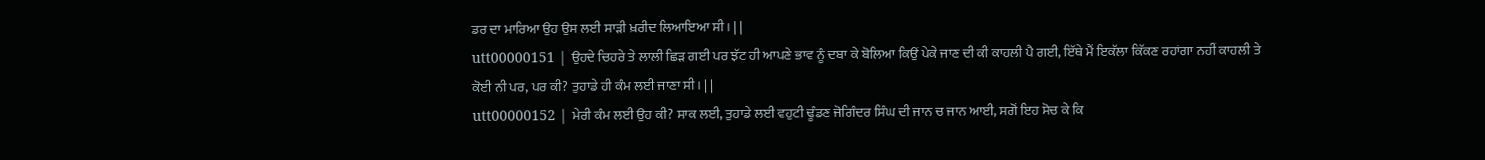ਡਰ ਦਾ ਮਾਰਿਆ ਉਹ ਉਸ ਲਈ ਸਾੜੀ ਖ਼ਰੀਦ ਲਿਆਇਆ ਸੀ। | |
utt00000151 | ਉਹਦੇ ਚਿਹਰੇ ਤੇ ਲਾਲੀ ਛਿੜ ਗਈ ਪਰ ਝੱਟ ਹੀ ਆਪਣੇ ਭਾਵ ਨੂੰ ਦਬਾ ਕੇ ਬੋਲਿਆ ਕਿਉਂ ਪੇਕੇ ਜਾਣ ਦੀ ਕੀ ਕਾਹਲੀ ਪੈ ਗਈ, ਇੱਥੇ ਮੈਂ ਇਕੱਲਾ ਕਿੱਕਣ ਰਹਾਂਗਾ ਨਹੀਂ ਕਾਹਲੀ ਤੇ ਕੋਈ ਨੀ ਪਰ, ਪਰ ਕੀ? ਤੁਹਾਡੇ ਹੀ ਕੰਮ ਲਈ ਜਾਣਾ ਸੀ। | |
utt00000152 | ਮੇਰੀ ਕੰਮ ਲਈ ਉਹ ਕੀ? ਸਾਕ ਲਈ, ਤੁਹਾਡੇ ਲਈ ਵਹੁਟੀ ਢੂੰਡਣ ਜੋਗਿੰਦਰ ਸਿੰਘ ਦੀ ਜਾਨ ਚ ਜਾਨ ਆਈ, ਸਗੋਂ ਇਹ ਸੋਚ ਕੇ ਕਿ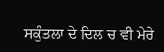ਸਕੁੰਤਲਾ ਦੇ ਦਿਲ ਚ ਵੀ ਮੇਰੇ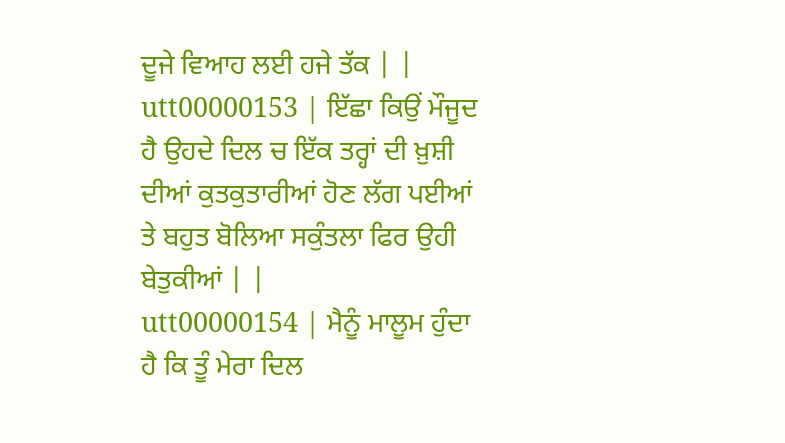ਦੂਜੇ ਵਿਆਹ ਲਈ ਹਜੇ ਤੱਕ | |
utt00000153 | ਇੱਛਾ ਕਿਉਂ ਮੌਜੂਦ ਹੈ ਉਹਦੇ ਦਿਲ ਚ ਇੱਕ ਤਰ੍ਹਾਂ ਦੀ ਖ਼ੁਸ਼ੀ ਦੀਆਂ ਕੁਤਕੁਤਾਰੀਆਂ ਹੋਣ ਲੱਗ ਪਈਆਂ ਤੇ ਬਹੁਤ ਬੋਲਿਆ ਸਕੁੰਤਲਾ ਫਿਰ ਉਹੀ ਬੇਤੁਕੀਆਂ | |
utt00000154 | ਮੈਨੂੰ ਮਾਲੂਮ ਹੁੰਦਾ ਹੈ ਕਿ ਤੂੰ ਮੇਰਾ ਦਿਲ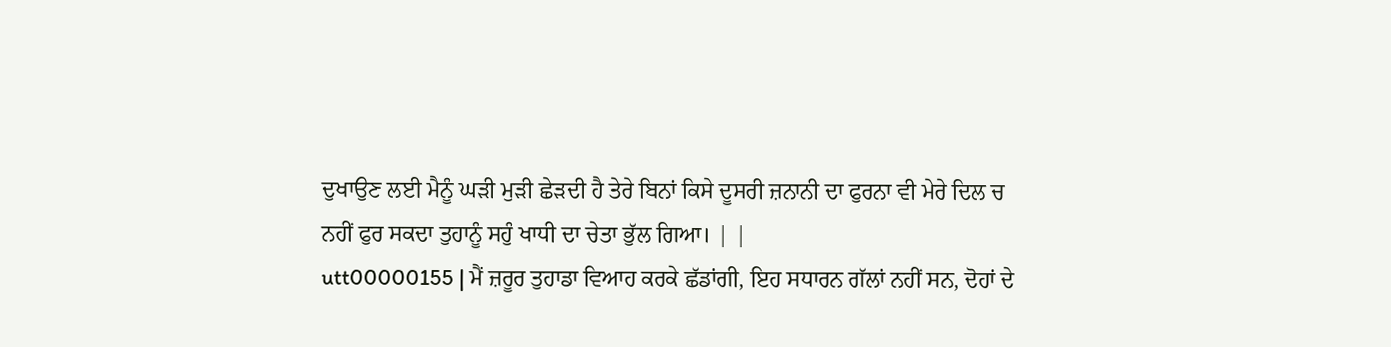ਦੁਖਾਉਣ ਲਈ ਮੈਨੂੰ ਘੜੀ ਮੁੜੀ ਛੇੜਦੀ ਹੈ ਤੇਰੇ ਬਿਨਾਂ ਕਿਸੇ ਦੂਸਰੀ ਜ਼ਨਾਨੀ ਦਾ ਫੁਰਨਾ ਵੀ ਮੇਰੇ ਦਿਲ ਚ ਨਹੀਂ ਫੁਰ ਸਕਦਾ ਤੁਹਾਨੂੰ ਸਹੁੰ ਖਾਧੀ ਦਾ ਚੇਤਾ ਭੁੱਲ ਗਿਆ। | |
utt00000155 | ਮੈਂ ਜ਼ਰੂਰ ਤੁਹਾਡਾ ਵਿਆਹ ਕਰਕੇ ਛੱਡਾਂਗੀ, ਇਹ ਸਧਾਰਨ ਗੱਲਾਂ ਨਹੀਂ ਸਨ, ਦੋਹਾਂ ਦੇ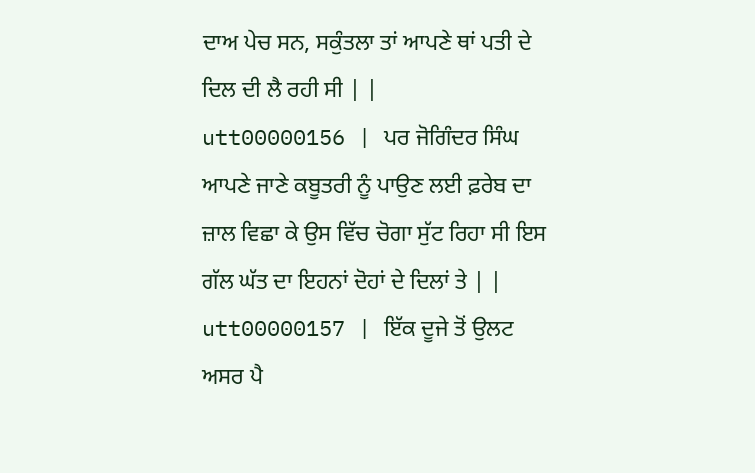ਦਾਅ ਪੇਚ ਸਨ, ਸਕੁੰਤਲਾ ਤਾਂ ਆਪਣੇ ਥਾਂ ਪਤੀ ਦੇ ਦਿਲ ਦੀ ਲੈ ਰਹੀ ਸੀ | |
utt00000156 | ਪਰ ਜੋਗਿੰਦਰ ਸਿੰਘ ਆਪਣੇ ਜਾਣੇ ਕਬੂਤਰੀ ਨੂੰ ਪਾਉਣ ਲਈ ਫ਼ਰੇਬ ਦਾ ਜ਼ਾਲ ਵਿਛਾ ਕੇ ਉਸ ਵਿੱਚ ਚੋਗਾ ਸੁੱਟ ਰਿਹਾ ਸੀ ਇਸ ਗੱਲ ਘੱਤ ਦਾ ਇਹਨਾਂ ਦੋਹਾਂ ਦੇ ਦਿਲਾਂ ਤੇ | |
utt00000157 | ਇੱਕ ਦੂਜੇ ਤੋਂ ਉਲਟ ਅਸਰ ਪੈ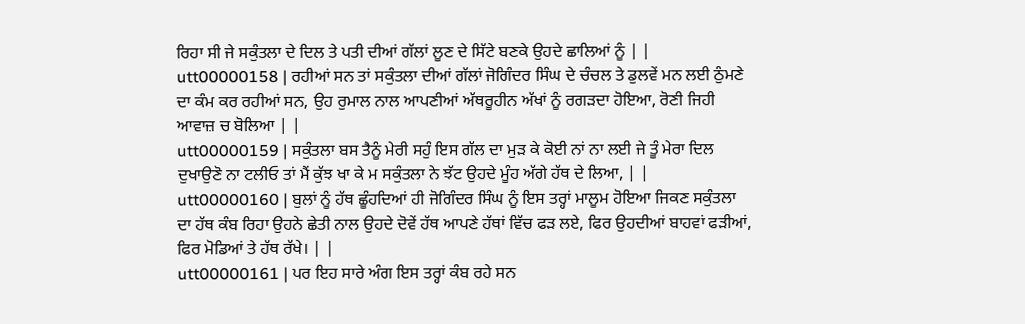ਰਿਹਾ ਸੀ ਜੇ ਸਕੁੰਤਲਾ ਦੇ ਦਿਲ ਤੇ ਪਤੀ ਦੀਆਂ ਗੱਲਾਂ ਲੂਣ ਦੇ ਸਿੱਟੇ ਬਣਕੇ ਉਹਦੇ ਛਾਲਿਆਂ ਨੂੰ | |
utt00000158 | ਰਹੀਆਂ ਸਨ ਤਾਂ ਸਕੁੰਤਲਾ ਦੀਆਂ ਗੱਲਾਂ ਜੋਗਿੰਦਰ ਸਿੰਘ ਦੇ ਚੰਚਲ ਤੇ ਡੁਲਵੇਂ ਮਨ ਲਈ ਠੁੰਮਣੇ ਦਾ ਕੰਮ ਕਰ ਰਹੀਆਂ ਸਨ, ਉਹ ਰੁਮਾਲ ਨਾਲ ਆਪਣੀਆਂ ਅੱਥਰੂਹੀਨ ਅੱਖਾਂ ਨੂੰ ਰਗੜਦਾ ਹੋਇਆ, ਰੋਣੀ ਜਿਹੀ ਆਵਾਜ਼ ਚ ਬੋਲਿਆ | |
utt00000159 | ਸਕੁੰਤਲਾ ਬਸ ਤੈਨੂੰ ਮੇਰੀ ਸਹੁੰ ਇਸ ਗੱਲ ਦਾ ਮੁੜ ਕੇ ਕੋਈ ਨਾਂ ਨਾ ਲਈ ਜੇ ਤੂੰ ਮੇਰਾ ਦਿਲ ਦੁਖਾਉਣੋ ਨਾ ਟਲੀਓ ਤਾਂ ਮੈਂ ਕੁੱਝ ਖਾ ਕੇ ਮ ਸਕੁੰਤਲਾ ਨੇ ਝੱਟ ਉਹਦੇ ਮੂੰਹ ਅੱਗੇ ਹੱਥ ਦੇ ਲਿਆ, | |
utt00000160 | ਬੁਲਾਂ ਨੂੰ ਹੱਥ ਛੂੰਹਦਿਆਂ ਹੀ ਜੋਗਿੰਦਰ ਸਿੰਘ ਨੂੰ ਇਸ ਤਰ੍ਹਾਂ ਮਾਲੂਮ ਹੋਇਆ ਜਿਕਣ ਸਕੁੰਤਲਾ ਦਾ ਹੱਥ ਕੰਬ ਰਿਹਾ ਉਹਨੇ ਛੇਤੀ ਨਾਲ ਉਹਦੇ ਦੋਵੇਂ ਹੱਥ ਆਪਣੇ ਹੱਥਾਂ ਵਿੱਚ ਫੜ ਲਏ, ਫਿਰ ਉਹਦੀਆਂ ਬਾਹਵਾਂ ਫੜੀਆਂ, ਫਿਰ ਮੋਡਿਆਂ ਤੇ ਹੱਥ ਰੱਖੇ। | |
utt00000161 | ਪਰ ਇਹ ਸਾਰੇ ਅੰਗ ਇਸ ਤਰ੍ਹਾਂ ਕੰਬ ਰਹੇ ਸਨ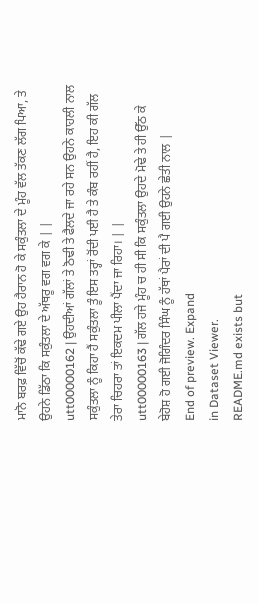ਮਾਨੋ ਬਰਫ਼ ਵਿੱਚੋਂ ਕੱਢੇ ਗਏ ਉਹ ਹੈਰਾਨ ਹੋ ਕੇ ਸਕੁੰਤਲਾ ਦੇ ਮੂੰਹ ਵੱਲ ਤੱਕਣ ਲੱਗ ਪਿਆ, ਤੇ ਉਹਨੇ ਡਿੱਠਾ ਕਿ ਸਕੁੰਤਲਾ ਦੇ ਅੱਥਰੂ ਵਗ ਵਗ ਕੇ | |
utt00000162 | ਉਹਦੀਆਂ ਗੱਲਾਂ ਤੇ ਠੋਢੀ ਤੇ ਫੈਲਦੇ ਜਾ ਰਹੇ ਸਨ ਉਹਨੇ ਕਾਹਲੀ ਨਾਲ ਸਕੁੰਤਲਾ ਨੂੰ ਕਿਹਾ ਹੈਂ ਸਕੁੰਤਲਾ ਤੂੰ ਇਸ ਤਰ੍ਹਾਂ ਰੋਂਦੀ ਪਈ ਹੈ ਤੇ ਕੰਬ ਰਹੀਂ ਹੈ, ਇਹ ਕੀ ਗੱਲ ਤੇਰਾ ਚਿਹਰਾ ਤਾਂ ਇਕਦਮ ਪੀਲਾ ਪੈਂਦਾ ਜਾ ਰਿਹਾ। | |
utt00000163 | ਗੱਲ ਹਜੇ ਮੂੰਹ ਚ ਹੀ ਸੀ ਕਿ ਸਕੁੰਤਲਾ ਉਹਦੇ ਮੋਢੇ ਤੇ ਹੀ ਉੱਠ ਕੇ ਬੇਹੋਸ਼ ਹੋ ਗਈ ਜੋਗਿੰਦਰ ਸਿੰਘ ਨੂੰ ਹੱਥਾਂ ਪੈਰਾਂ ਦੀ ਪੈ ਗਈ ਉਹਨੇ ਛੇਤੀ ਨਾਲ |
End of preview. Expand
in Dataset Viewer.
README.md exists but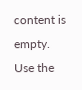content is empty.
Use the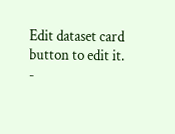Edit dataset card button to edit it.
-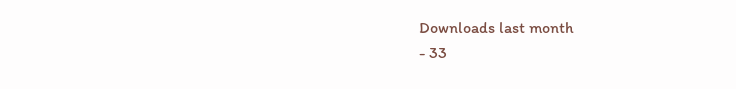Downloads last month
- 33